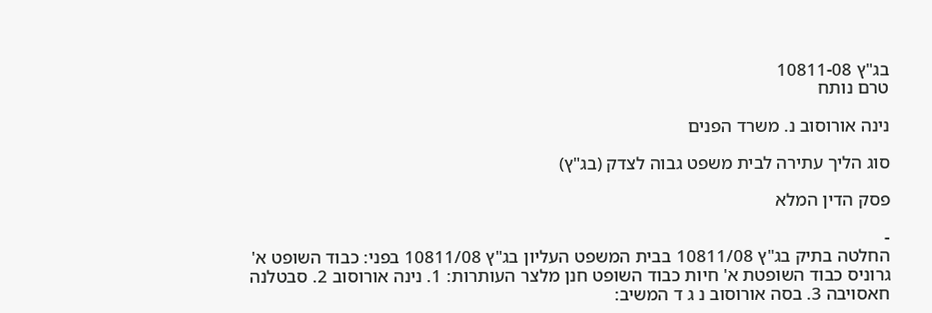בג"ץ 10811-08
טרם נותח

נינה אורוסוב נ. משרד הפנים

סוג הליך עתירה לבית משפט גבוה לצדק (בג"ץ)

פסק הדין המלא

-
החלטה בתיק בג"ץ 10811/08 בבית המשפט העליון בג"ץ 10811/08 בפני: כבוד השופט א' גרוניס כבוד השופטת א' חיות כבוד השופט חנן מלצר העותרות: 1. נינה אורוסוב 2. סבטלנה חאסויבה 3. בסה אורוסוב נ ג ד המשיב: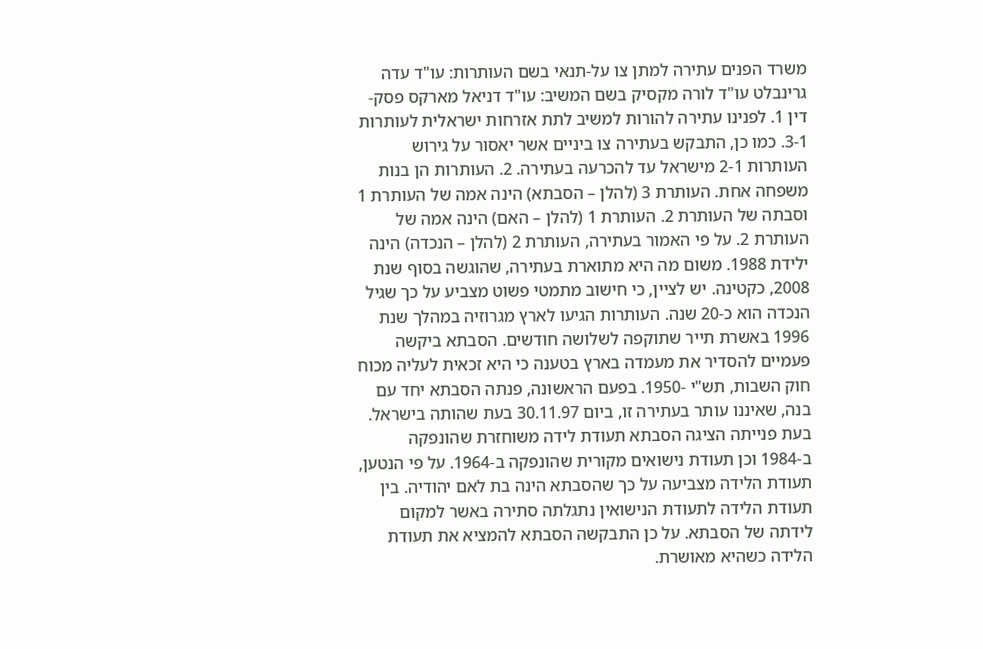משרד הפנים עתירה למתן צו על-תנאי בשם העותרות: עו"ד עדה גרינבלט עו"ד לורה מקסיק בשם המשיב: עו"ד דניאל מארקס פסק-דין 1. לפנינו עתירה להורות למשיב לתת אזרחות ישראלית לעותרות 3-1. כמו כן, התבקש בעתירה צו ביניים אשר יאסור על גירוש העותרות 2-1 מישראל עד להכרעה בעתירה. 2. העותרות הן בנות משפחה אחת. העותרת 3 (להלן – הסבתא) הינה אמה של העותרת 1 וסבתה של העותרת 2. העותרת 1 (להלן – האם) הינה אמה של העותרת 2. על פי האמור בעתירה, העותרת 2 (להלן – הנכדה) הינה ילידת 1988. משום מה היא מתוארת בעתירה, שהוגשה בסוף שנת 2008, כקטינה. יש לציין, כי חישוב מתמטי פשוט מצביע על כך שגיל הנכדה הוא כ-20 שנה. העותרות הגיעו לארץ מגרוזיה במהלך שנת 1996 באשרת תייר שתוקפה לשלושה חודשים. הסבתא ביקשה פעמיים להסדיר את מעמדה בארץ בטענה כי היא זכאית לעליה מכוח חוק השבות, תש"י -1950. בפעם הראשונה, פנתה הסבתא יחד עם בנה, שאיננו עותר בעתירה זו, ביום 30.11.97 בעת שהותה בישראל. בעת פנייתה הציגה הסבתא תעודת לידה משוחזרת שהונפקה ב-1984 וכן תעודת נישואים מקורית שהונפקה ב-1964. על פי הנטען, תעודת הלידה מצביעה על כך שהסבתא הינה בת לאם יהודיה. בין תעודת הלידה לתעודת הנישואין נתגלתה סתירה באשר למקום לידתה של הסבתא. על כן התבקשה הסבתא להמציא את תעודת הלידה כשהיא מאושרת.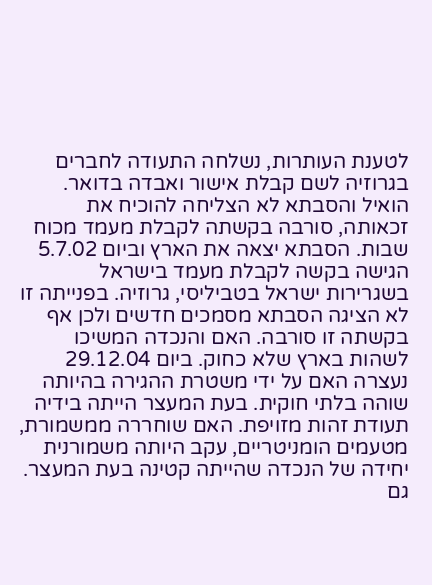לטענת העותרות, נשלחה התעודה לחברים בגרוזיה לשם קבלת אישור ואבדה בדואר. הואיל והסבתא לא הצליחה להוכיח את זכאותה, סורבה בקשתה לקבלת מעמד מכוח שבות. הסבתא יצאה את הארץ וביום 5.7.02 הגישה בקשה לקבלת מעמד בישראל בשגרירות ישראל בטביליסי, גרוזיה. בפנייתה זו לא הציגה הסבתא מסמכים חדשים ולכן אף בקשתה זו סורבה. האם והנכדה המשיכו לשהות בארץ שלא כחוק. ביום 29.12.04 נעצרה האם על ידי משטרת ההגירה בהיותה שוהה בלתי חוקית. בעת המעצר הייתה בידיה תעודת זהות מזויפת. האם שוחררה ממשמורת, מטעמים הומניטריים, עקב היותה משמורנית יחידה של הנכדה שהייתה קטינה בעת המעצר. גם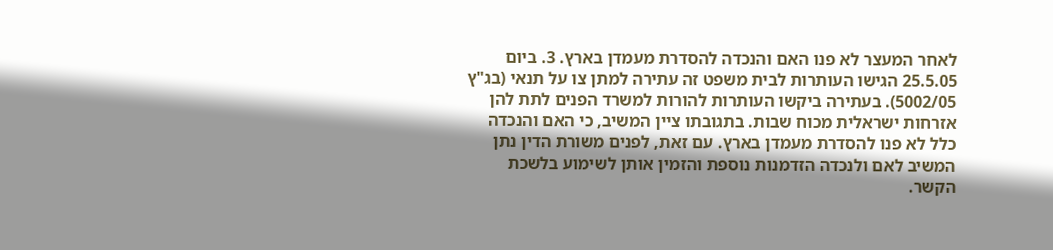לאחר המעצר לא פנו האם והנכדה להסדרת מעמדן בארץ. 3. ביום 25.5.05 הגישו העותרות לבית משפט זה עתירה למתן צו על תנאי (בג"ץ 5002/05). בעתירה ביקשו העותרות להורות למשרד הפנים לתת להן אזרחות ישראלית מכוח שבות. בתגובתו ציין המשיב, כי האם והנכדה כלל לא פנו להסדרת מעמדן בארץ. עם זאת, לפנים משורת הדין נתן המשיב לאם ולנכדה הזדמנות נוספת והזמין אותן לשימוע בלשכת הקשר.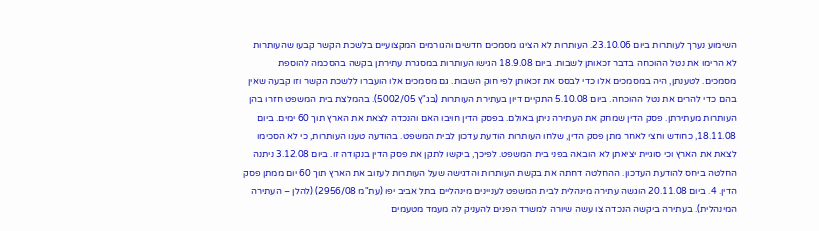השימוע נערך לעותרות ביום 23.10.06. העותרות לא הציגו מסמכים חדשים והגורמים המקצועיים בלשכת הקשר קבעו שהעותרות לא הרימו את נטל ההוכחה בדבר זכאותן לשבות. ביום 18.9.08 הגישו העותרות במסגרת עתירתן בקשה בהסכמה להוספת מסמכים. לטענתן, היה במסמכים אלו כדי לבסס את זכאותן לפי חוק השבות. גם מסמכים אלו הועברו ללשכת הקשר וזו קבעה שאין בהם כדי להרים את נטל ההוכחה. ביום 5.10.08 התקיים דיון בעתירת העותרות (בג"ץ 5002/05). בהמלצת בית המשפט חזרו בהן העותרות מעתירתן. פסק הדין שמחק את העתירה ניתן באולם. בפסק הדין חויבו האם והנכדה לצאת את הארץ תוך 60 ימים. ביום 18.11.08, כחודש וחצי לאחר מתן פסק הדין, שלחו העותרות הודעת עדכון לבית המשפט. בהודעה טענו העותרות, כי לא הסכימו לצאת את הארץ וכי סוגיית יציאתן לא הובאה בפני בית המשפט. לפיכך, ביקשו לתקן את פסק הדין בנקודה זו. ביום 3.12.08 ניתנה החלטה ביחס להודעת העדכון. ההחלטה דחתה את בקשת העותרות והדגישה שעל העותרות לעזוב את הארץ תוך 60 יום ממתן פסק הדין. 4. ביום 20.11.08 הוגשה עתירה מינהלית לבית המשפט לעניינים מינהליים בתל אביב יפו (עת"מ 2956/08) (להלן – העתירה המינהלית). בעתירה ביקשה הנכדה צו עשה שיורה למשרד הפנים להעניק לה מעמד מטעמים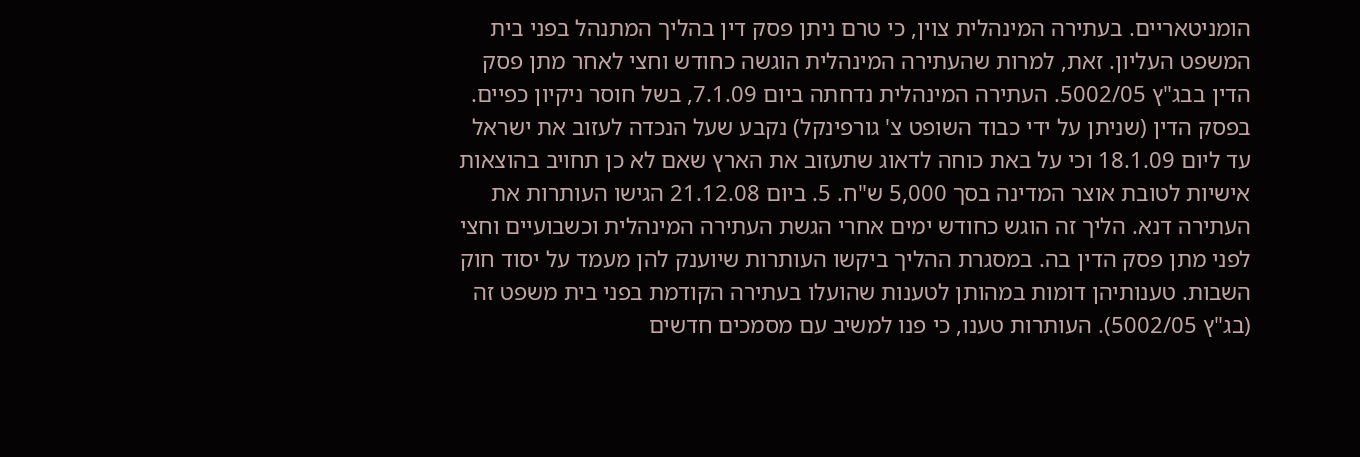הומניטאריים. בעתירה המינהלית צוין, כי טרם ניתן פסק דין בהליך המתנהל בפני בית המשפט העליון. זאת, למרות שהעתירה המינהלית הוגשה כחודש וחצי לאחר מתן פסק הדין בבג"ץ 5002/05. העתירה המינהלית נדחתה ביום 7.1.09, בשל חוסר ניקיון כפיים. בפסק הדין (שניתן על ידי כבוד השופט צ' גורפינקל) נקבע שעל הנכדה לעזוב את ישראל עד ליום 18.1.09 וכי על באת כוחה לדאוג שתעזוב את הארץ שאם לא כן תחויב בהוצאות אישיות לטובת אוצר המדינה בסך 5,000 ש"ח. 5. ביום 21.12.08 הגישו העותרות את העתירה דנא. הליך זה הוגש כחודש ימים אחרי הגשת העתירה המינהלית וכשבועיים וחצי לפני מתן פסק הדין בה. במסגרת ההליך ביקשו העותרות שיוענק להן מעמד על יסוד חוק השבות. טענותיהן דומות במהותן לטענות שהועלו בעתירה הקודמת בפני בית משפט זה (בג"ץ 5002/05). העותרות טענו, כי פנו למשיב עם מסמכים חדשים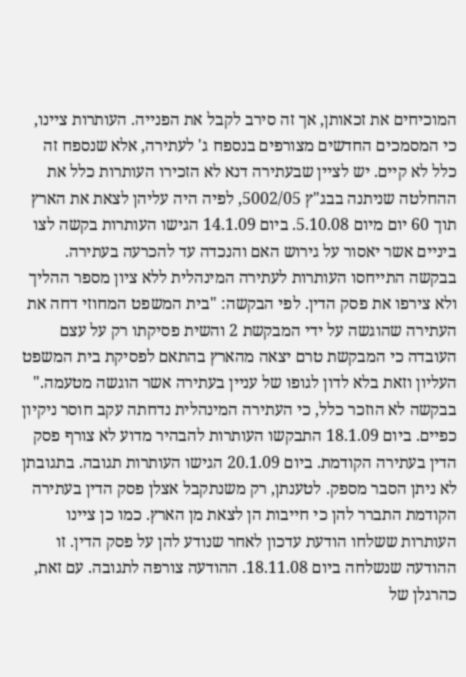המוכיחים את זכאותן, אך זה סירב לקבל את הפנייה. העותרות ציינו, כי המסמכים החדשים מצורפים בנספח ג' לעתירה, אלא שנספח זה כלל לא קיים. יש לציין שבעתירה דנא לא הזכירו העותרות כלל את ההחלטה שניתנה בבג"ץ 5002/05, לפיה היה עליהן לצאת את הארץ תוך 60 יום מיום 5.10.08. ביום 14.1.09 הגישו העותרות בקשה לצו ביניים אשר יאסור על גירוש האם והנכדה עד להכרעה בעתירה. בבקשה התייחסו העותרות לעתירה המינהלית ללא ציון מספר ההליך ולא צירפו את פסק הדין. לפי הבקשה: "בית המשפט המחוזי דחה את העתירה שהוגשה על ידי המבקשת 2 והשית פסיקתו רק על עצם העובדה כי המבקשת טרם יצאה מהארץ בהתאם לפסיקת בית המשפט העליון וזאת בלא לדון לגופו של עניין בעתירה אשר הוגשה מטעמה." בבקשה לא הוזכר כלל, כי העתירה המינהלית נדחתה עקב חוסר ניקיון כפיים. ביום 18.1.09 התבקשו העותרות להבהיר מדוע לא צורף פסק הדין בעתירה הקודמת. ביום 20.1.09 הגישו העותרות תגובה. בתגובתן לא ניתן הסבר מספק. לטענתן, רק משנתקבל אצלן פסק הדין בעתירה הקודמת התברר להן כי חייבות הן לצאת מן הארץ. כמו כן ציינו העותרות ששלחו הודעת עדכון לאחר שנודע להן על פסק הדין. זו ההודעה שנשלחה ביום 18.11.08. ההודעה צורפה לתגובה. עם זאת, כהרגלן של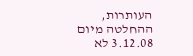העותרות, ההחלטה מיום 3.12.08 לא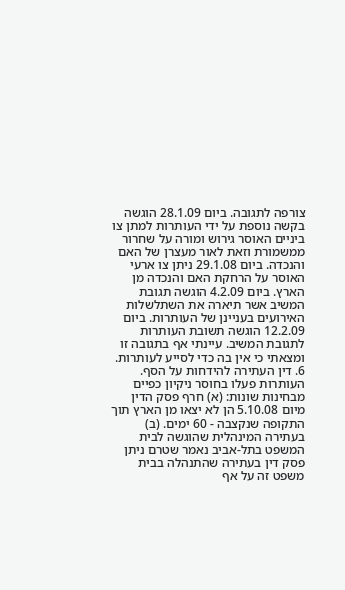צורפה לתגובה. ביום 28.1.09 הוגשה בקשה נוספת על ידי העותרות למתן צו ביניים האוסר גירוש ומורה על שחרור ממשמורת וזאת לאור מעצרן של האם והנכדה. ביום 29.1.08 ניתן צו ארעי האוסר על הרחקת האם והנכדה מן הארץ. ביום 4.2.09 הוגשה תגובת המשיב אשר תיארה את השתלשלות האירועים בעניינן של העותרות. ביום 12.2.09 הוגשה תשובת העותרות לתגובת המשיב. עיינתי אף בתגובה זו ומצאתי כי אין בה כדי לסייע לעותרות. 6. דין העתירה להידחות על הסף. העותרות פעלו בחוסר ניקיון כפיים מבחינות שונות: (א) חרף פסק הדין מיום 5.10.08 הן לא יצאו מן הארץ תוך התקופה שנקצבה - 60 ימים. (ב) בעתירה המינהלית שהוגשה לבית המשפט בתל-אביב נאמר שטרם ניתן פסק דין בעתירה שהתנהלה בבית משפט זה על אף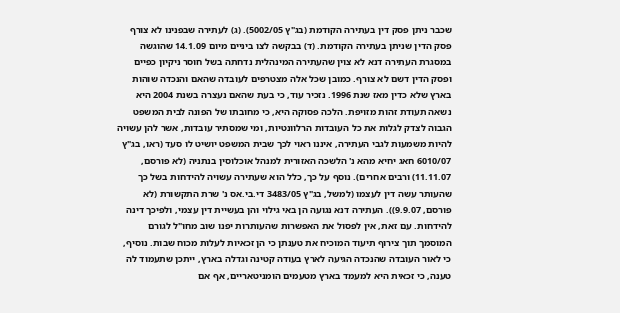שכבר ניתן פסק דין בעתירה הקודמת (בג"ץ 5002/05). (ג) לעתירה שבפנינו לא צורף פסק הדין שניתן בעתירה הקודמת. (ד) בבקשה לצו ביניים מיום 14.1.09 שהוגשה במסגרת העתירה דנא לא צוין שהעתירה המינהלית נדחתה בשל חוסר ניקיון כפיים ופסק הדין דשם לא צורף. כמובן שכל אלה מצטרפים לעובדה שהאם והנכדה שוהות בארץ שלא כדין מאז שנת 1996. נזכיר עוד, כי בעת שהאם נעצרה בשנת 2004 היא נשאה תעודת זהות מזויפת. הלכה פסוקה היא, כי מחובתו של הפונה לבית המשפט הגבוה לצדק לגלות את כל העובדות הרלוונטיות, ומי שמסתיר עובדות, אשר להן עשויה להיות משמעות לגבי העתירה, איננו ראוי לכך שבית המשפט יושיט לו סעד (ראו, בג"ץ 6010/07 חאג יחיא מהא נ' הלשכה האזורית למנהל אוכלוסין בנתניה (לא פורסם, 11.11.07) ורבים אחרים). נוסף על כך, כלל הוא שעתירה עשויה להידחות בשל כך שהעותר עשה דין לעצמו (למשל, בג"ץ 3483/05 די.בי.אס נ' שרת התקשורת (לא פורסם, 9.9.07)). העתירה דנא נגועה הן באי גילוי והן בעשיית דין עצמי, ולפיכך דינה להידחות. עם זאת, אין לפסול את האפשרות שהעותרות יפנו שוב מחו"ל לגורם המוסמך תוך צירוף תיעוד המוכיח את טענתן כי הן זכאיות לעלות מכוח שבות. נוסיף, כי לאור העובדה שהנכדה הגיעה לארץ בעודה קטינה וגדלה בארץ, ייתכן שתעמוד לה טענה, כי זכאית היא למעמד בארץ מטעמים הומניטאריים, אף אם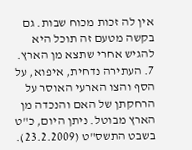אין לה זכות מכוח שבות. גם בקשה מטעם זה תוכל היא להגיש אחרי שתצא מן הארץ. 7. העתירה נדחית, איפוא, על הסף והצו הארעי האוסר על הרחקתן של האם והנכדה מן הארץ מבוטל. ניתן היום, כ"ט בשבט התשס"ט (23.2.2009).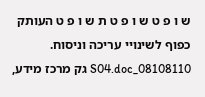ש ו פ ט ש ו פ ט ת ש ו פ ט העותק כפוף לשינויי עריכה וניסוח. 08108110_S04.doc גק מרכז מידע,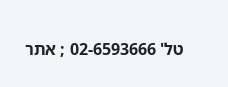טל' 02-6593666 ; אתר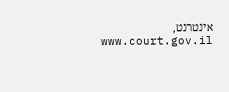אינטרנט, www.court.gov.il